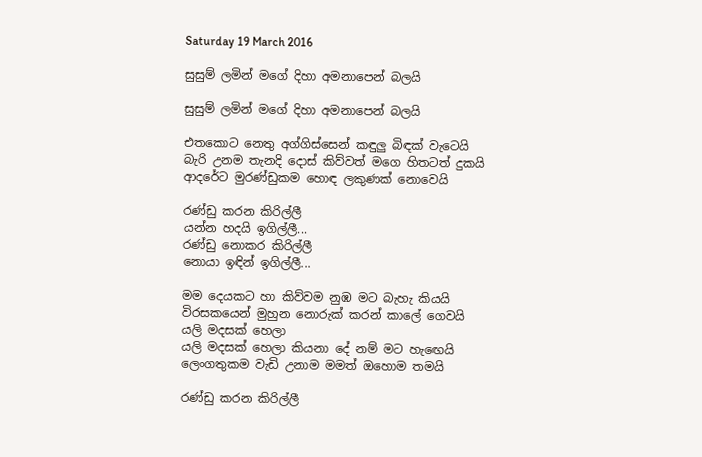Saturday 19 March 2016

සුසුම් ලමින් මගේ දිහා අමනාපෙන් බලයි

සුසුම් ලමින් මගේ දිහා අමනාපෙන් බලයි

එතකොට නෙතු අග්ගිස්සෙන් කඳුලු බිඳක් වැටෙයි
බැරි උනම තැනදි දොස් කිව්වත් මගෙ හිතටත් දුකයි
ආදරේට මුරණ්ඩුකම හොඳ ලකුණක් නොවෙයි

රණ්ඩු කරන කිරිල්ලී
යන්න හදයි ඉගිල්ලී...
රණ්ඩු නොකර කිරිල්ලී
නොයා ඉඳින් ඉගිල්ලී...

මම දෙයකට හා කිව්වම නුඹ මට බැහැ කියයි
විරසකයෙන් මුහුන නොරුක් කරන් කාලේ ගෙවයි
යලි මදසක් හෙලා
යලි මදසක් හෙලා කියනා දේ නම් මට හැඟෙයි
ලෙංගතුකම වැඩි උනාම මමත් ඔහොම තමයි

රණ්ඩු කරන කිරිල්ලී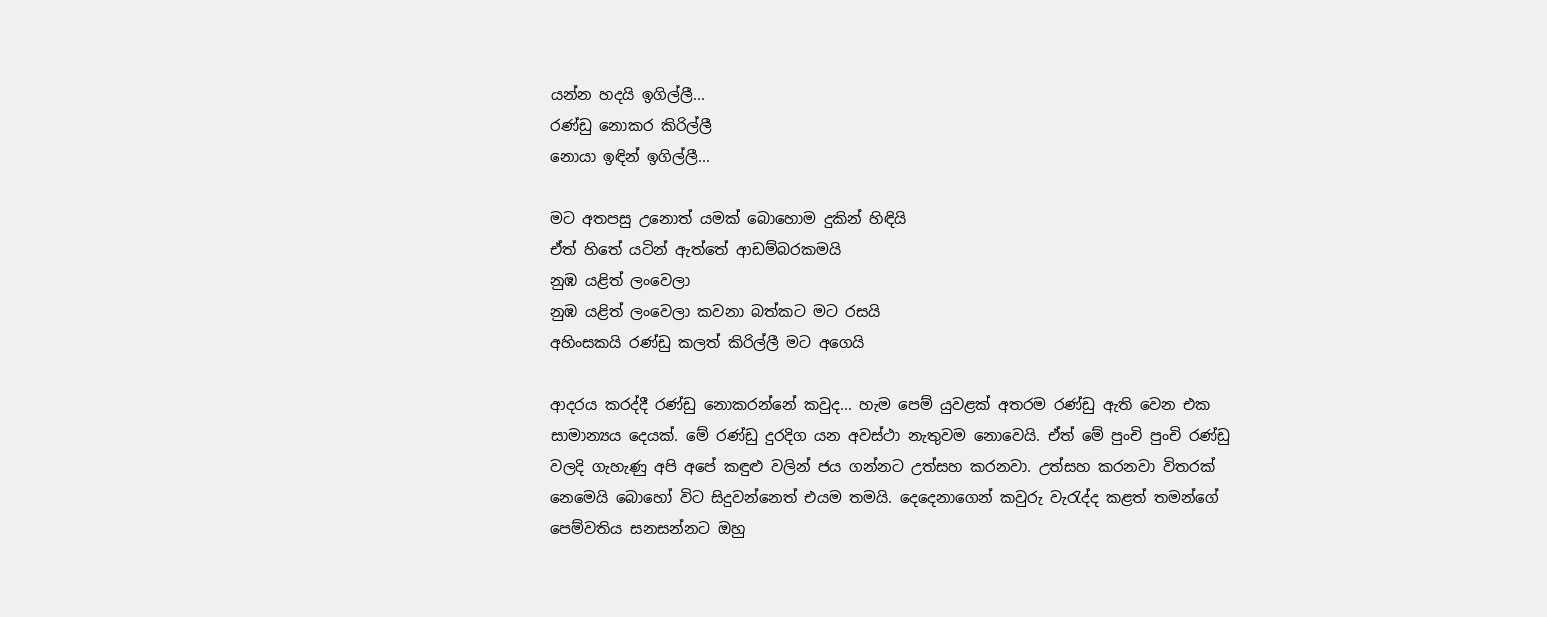යන්න හදයි ඉගිල්ලී...
රණ්ඩු නොකර කිරිල්ලී
නොයා ඉඳින් ඉගිල්ලී...

මට අතපසු උනොත් යමක් බොහොම දුකින් හිඳියි
ඒත් හිතේ යටින් ඇත්තේ ආඩම්බරකමයි
නුඹ යළිත් ලංවෙලා
නුඹ යළිත් ලංවෙලා කවනා බත්කට මට රසයි
අහිංසකයි රණ්ඩු කලත් කිරිල්ලී මට අගෙයි

ආදරය කරද්දී රණ්ඩු නොකරන්නේ කවුද... හැම පෙම් යුවළක් අතරම ‍රණ්ඩු ඇති වෙන එක සාමාන්‍යය දෙයක්. මේ රණ්ඩු දුරදිග යන අවස්ථා නැතුවම නොවෙයි. ඒත් මේ පුංචි පුංචි රණ්ඩු වලදි ගැහැණු අපි අපේ කඳුළු වලින් ජය ගන්නට උත්සහ කරනවා. උත්සහ කරනවා විතරක් නෙමෙයි බොහෝ විට සිදුවන්නෙත් එයම තමයි. දෙදෙනාගෙන් කවුරු වැරැද්ද කළත් තමන්ගේ පෙම්වතිය සනසන්නට ඔහු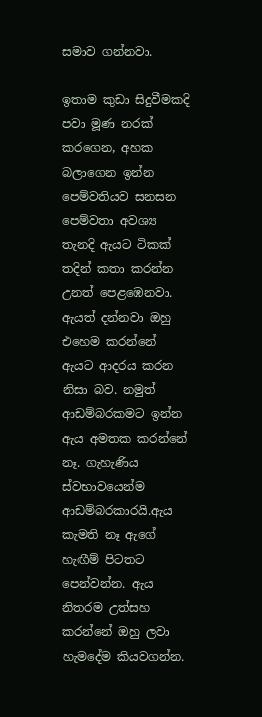සමාව ගන්නවා.

ඉතාම කුඩා සිදුවීමකදි පවා මූණ නරක් කරගෙන, අහක බලාගෙන ඉන්න පෙම්වතියව සනසන පෙම්වතා අවශ්‍ය තැනදි ඇයට ටිකක් තදින් කතා කරන්න උනත් පෙළඹෙනවා. ඇයත් දන්නවා ඔහු එහෙම කරන්නේ ඇයට ආදරය කරන නිසා බව. නමුත් ආඩම්බරකමට ඉන්න ඇය අමතක කරන්නේ නෑ. ගැහැණිය ස්වභාවයෙන්ම ආඩම්බරකාරයි.ඇය කැමති නෑ ඇගේ හැඟීම් පිටතට පෙන්වන්න. ඇය නිතරම උත්සහ කරන්නේ ඔහු ලවා හැමදේම කියවගන්න.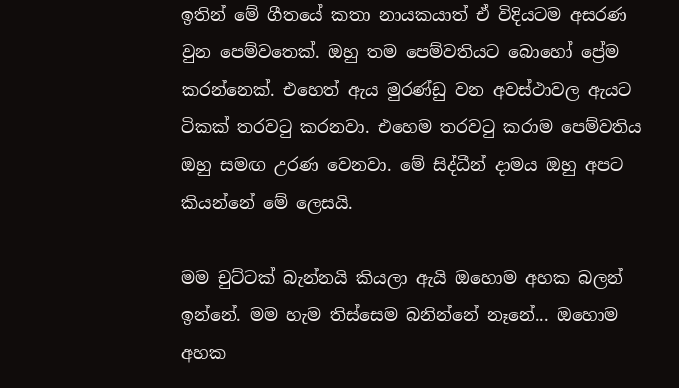ඉතින් මේ ගීතයේ කතා නායකයාත් ඒ විදියටම අසරණ වුන පෙම්වතෙක්. ඔහු තම පෙම්වතියට බොහෝ ප්‍රේම කරන්නෙක්. එහෙත් ඇය මුරණ්ඩු වන අවස්ථාවල ඇයට ටිකක් තරවටු කරනවා. එහෙම තරවටු කරාම පෙම්වතිය ඔහු සමඟ උරණ වෙනවා. මේ සිද්ධීන් දාමය ඔහු අපට කියන්නේ මේ ලෙසයි.

මම චුට්ටක් බැන්නයි කියලා ඇයි ඔහොම අහක බලන් ඉන්නේ. මම හැම තිස්සෙම බනින්නේ නෑනේ... ඔහොම අහක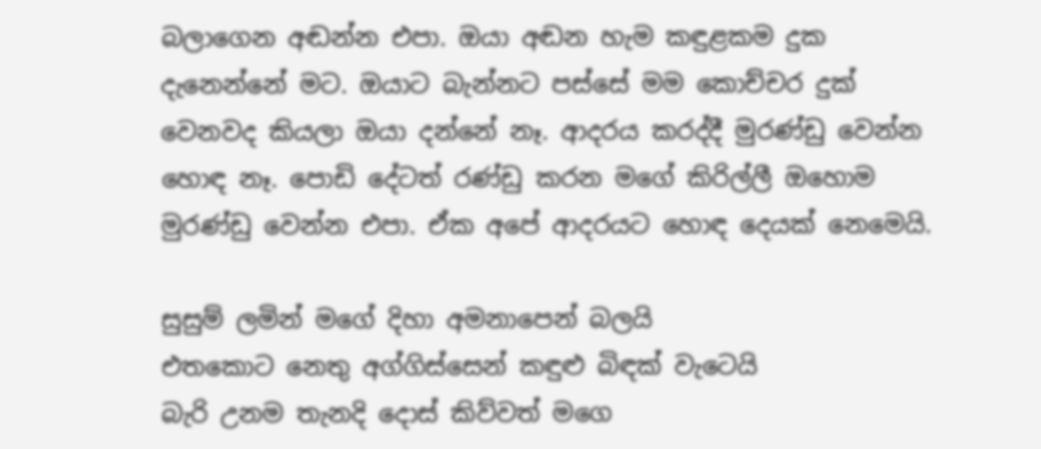බලාගෙන අඬන්න එපා. ඔයා අඬන හැම කඳුළකම දුක දැනෙන්නේ මට. ඔයාට බැන්නට පස්සේ මම කොච්චර දුක් වෙනවද කියලා ඔයා දන්නේ නෑ. ආදරය කරද්දී මුරණ්ඩු වෙන්න හොඳ නෑ. පොඩි දේටත් රණ්ඩු කරන මගේ කිරිල්ලී ඔහොම මුරණ්ඩු වෙන්න එපා. ඒක අපේ ආදරයට හොඳ දෙයක් නෙමෙයි.

සුසුම් ලමින් මගේ දිහා අමනාපෙන් බලයි
එතකොට නෙතු අග්ගිස්සෙන් කඳුළු බිඳක් වැටෙයි
බැරි උනම තැනදි දොස් කිව්වත් මගෙ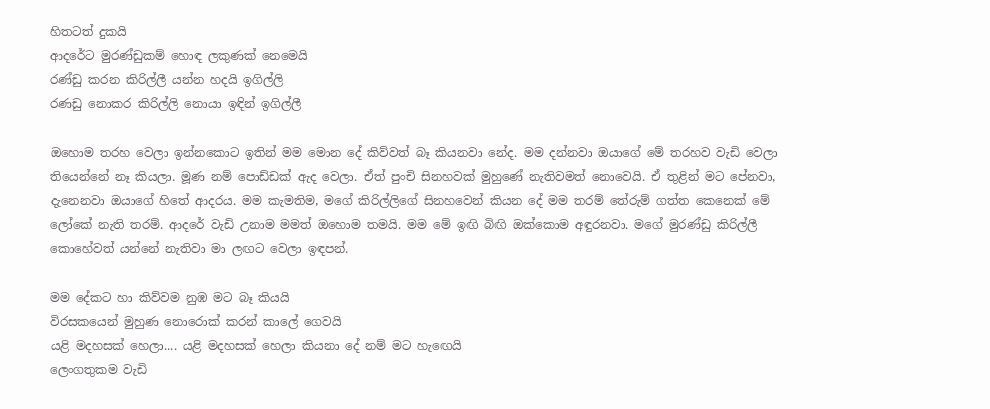හිතටත් දුකයි
ආදරේට මුරණ්ඩුකම් හොඳ ලකුණක් නෙමෙයි
රණ්ඩු කරන කිරිල්ලී යන්න හදයි ඉගිල්ලි
රණඩු නොකර කිරිල්ලි නොයා ඉඳින් ඉගිල්ලී

ඔහොම තරහ වෙලා ඉන්නකොට ඉතින් මම මොන දේ කිව්වත් බෑ කියනවා නේද. මම දන්නවා ඔයාගේ මේ තරහව වැඩි වෙලා තියෙන්නේ නෑ කියලා. මූණ නම් පොඩ්ඩක් ඇද වෙලා. ඒත් පුංචි සිනහවක් මුහුණේ නැතිවමත් නොවෙයි. ඒ තුළින් මට පේනවා, දැනෙනවා ඔයාගේ හිතේ ආදරය. මම කැමතිම, මගේ කිරිල්ලිගේ සිනහවෙන් කියන දේ මම තරම් තේරුම් ගත්ත කෙනෙක් මේ ලෝකේ නැති තරම්. ආදරේ වැඩි උනාම මමත් ඔහොම තමයි. මම මේ ඉඟි බිඟි ඔක්කොම අඳුරනවා. මගේ මුරණ්ඩු කිරිල්ලී කොහේවත් යන්නේ නැතිවා මා ලඟට වෙලා ඉඳපන්.

මම දේකට හා කිව්වම නුඹ මට බෑ කියයි
විරසකයෙන් මුහුණ නොරොක් කරන් කාලේ ගෙවයි
යළි මදහසක් හෙලා.... යළි මදහසක් හෙලා කියනා දේ නම් මට හැඟෙයි
ලෙංගතුකම වැඩි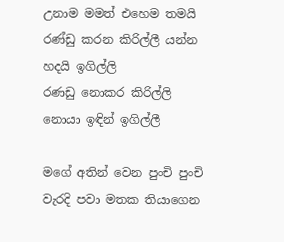උනාම මමත් එහෙම තමයි
රණ්ඩු කරන කිරිල්ලී යන්න හදයි ඉගිල්ලි
රණඩු නොකර කිරිල්ලි නොයා ඉඳින් ඉගිල්ලී

මගේ අතින් වෙන පුංචි පුංචි වැරදි පවා මතක තියාගෙන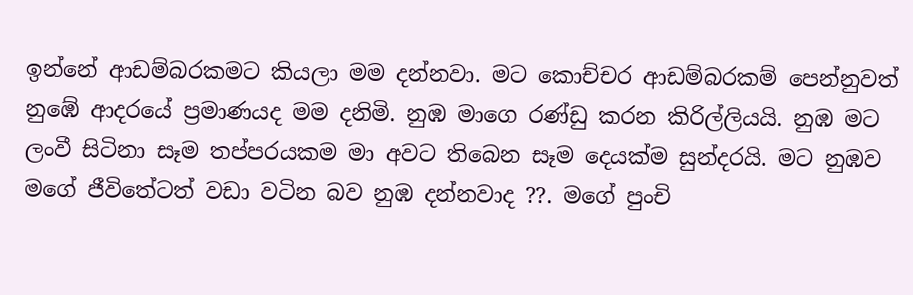ඉන්නේ ආඩම්බරකමට කියලා මම දන්නවා. මට කොච්චර ආඩම්බරකම් පෙන්නුවත් නුඹේ ආදරයේ ප්‍රමාණයද මම දනිමි. නුඹ මාගෙ රණ්ඩු කරන කිරිල්ලියයි. නුඹ මට ලංවී සිටිනා සෑම තප්පරයකම මා අවට තිබෙන සෑම දෙයක්ම සුන්දරයි. මට නුඹව මගේ ජීවිතේටත් වඩා වටින බව නුඹ දන්නවාද ??. මගේ පුංචි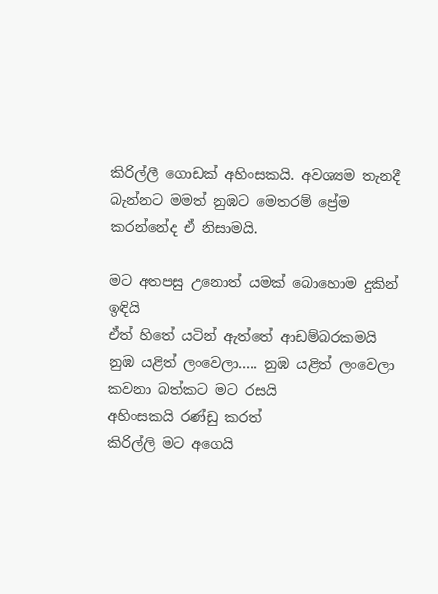කිරිල්ලී ගොඩක් අහිංසකයි. අවශ්‍යම තැනදී බැන්නට මමත් නුඹට මෙතරම් ප්‍රේම කරන්නේද ඒ නිසාමයි.

මට අතපසු උනොත් යමක් බොහොම දුකින් ඉඳියි
ඒත් හිතේ යටින් ඇත්තේ ආඩම්බරකමයි
නුඹ යළිත් ලංවෙලා..... නුඹ යළිත් ලංවෙලා
කවනා බත්කට මට රසයි
අහිංසකයි රණ්ඩු කරත්
කිරිල්ලි මට අගෙයි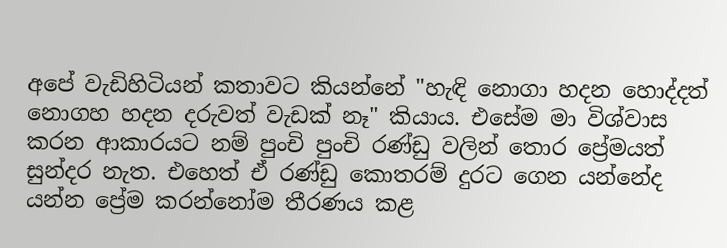අපේ වැඩිහිටියන් කතාවට කියන්නේ "හැඳි නොගා හදන හොද්දත් නොගහ හදන දරුවත් වැඩක් නෑ" කියාය. එසේම මා විශ්වාස කරන ආකාරයට නම් පුංචි පුංචි රණ්ඩු වලින් තොර ප්‍රේමයත් සුන්දර නැත. එහෙත් ඒ රණ්ඩු කොතරම් දුරට ගෙන යන්නේද යන්න ප්‍රේම කරන්නෝම තීරණය කළ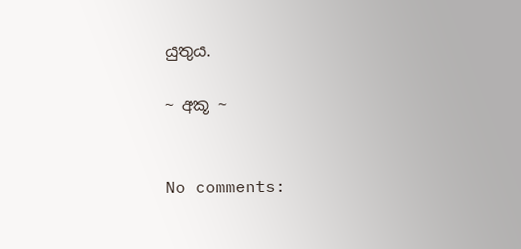යුතුය.

~ අකූ ~


No comments: